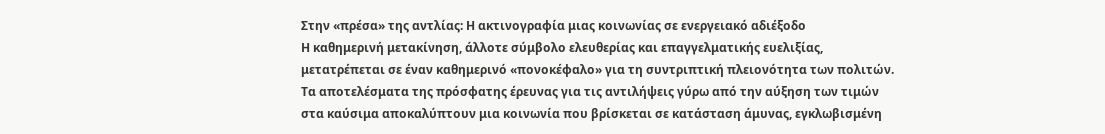Στην «πρέσα» της αντλίας: Η ακτινογραφία μιας κοινωνίας σε ενεργειακό αδιέξοδο
Η καθημερινή μετακίνηση, άλλοτε σύμβολο ελευθερίας και επαγγελματικής ευελιξίας, μετατρέπεται σε έναν καθημερινό «πονοκέφαλο» για τη συντριπτική πλειονότητα των πολιτών. Τα αποτελέσματα της πρόσφατης έρευνας για τις αντιλήψεις γύρω από την αύξηση των τιμών στα καύσιμα αποκαλύπτουν μια κοινωνία που βρίσκεται σε κατάσταση άμυνας, εγκλωβισμένη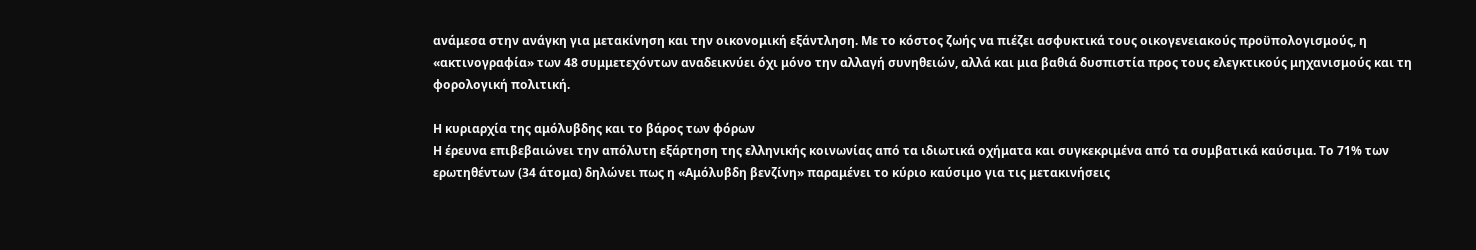ανάμεσα στην ανάγκη για μετακίνηση και την οικονομική εξάντληση. Με το κόστος ζωής να πιέζει ασφυκτικά τους οικογενειακούς προϋπολογισμούς, η «ακτινογραφία» των 48 συμμετεχόντων αναδεικνύει όχι μόνο την αλλαγή συνηθειών, αλλά και μια βαθιά δυσπιστία προς τους ελεγκτικούς μηχανισμούς και τη φορολογική πολιτική.

Η κυριαρχία της αμόλυβδης και το βάρος των φόρων
Η έρευνα επιβεβαιώνει την απόλυτη εξάρτηση της ελληνικής κοινωνίας από τα ιδιωτικά οχήματα και συγκεκριμένα από τα συμβατικά καύσιμα. Το 71% των ερωτηθέντων (34 άτομα) δηλώνει πως η «Αμόλυβδη βενζίνη» παραμένει το κύριο καύσιμο για τις μετακινήσεις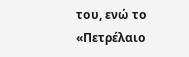του, ενώ το «Πετρέλαιο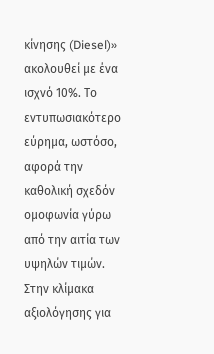κίνησης (Diesel)» ακολουθεί με ένα ισχνό 10%. Το εντυπωσιακότερο εύρημα, ωστόσο, αφορά την καθολική σχεδόν ομοφωνία γύρω από την αιτία των υψηλών τιμών.
Στην κλίμακα αξιολόγησης για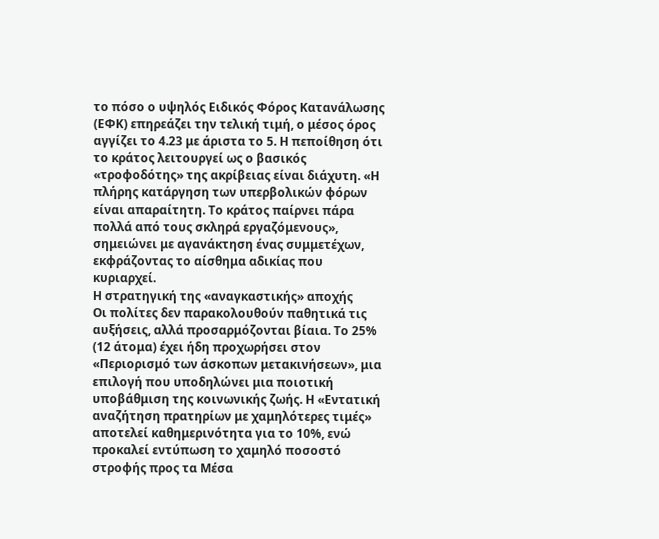το πόσο ο υψηλός Ειδικός Φόρος Κατανάλωσης (ΕΦΚ) επηρεάζει την τελική τιμή, ο μέσος όρος αγγίζει το 4.23 με άριστα το 5. Η πεποίθηση ότι το κράτος λειτουργεί ως ο βασικός «τροφοδότης» της ακρίβειας είναι διάχυτη. «Η πλήρης κατάργηση των υπερβολικών φόρων είναι απαραίτητη. Το κράτος παίρνει πάρα πολλά από τους σκληρά εργαζόμενους», σημειώνει με αγανάκτηση ένας συμμετέχων, εκφράζοντας το αίσθημα αδικίας που κυριαρχεί.
Η στρατηγική της «αναγκαστικής» αποχής
Οι πολίτες δεν παρακολουθούν παθητικά τις αυξήσεις, αλλά προσαρμόζονται βίαια. Το 25% (12 άτομα) έχει ήδη προχωρήσει στον «Περιορισμό των άσκοπων μετακινήσεων», μια επιλογή που υποδηλώνει μια ποιοτική υποβάθμιση της κοινωνικής ζωής. Η «Εντατική αναζήτηση πρατηρίων με χαμηλότερες τιμές» αποτελεί καθημερινότητα για το 10%, ενώ προκαλεί εντύπωση το χαμηλό ποσοστό στροφής προς τα Μέσα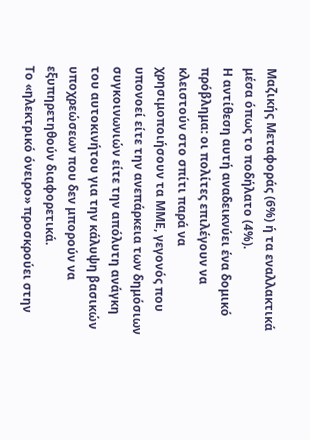Μαζικής Μεταφοράς (6%) ή τα εναλλακτικά μέσα όπως το ποδήλατο (4%).
Η αντίθεση αυτή αναδεικνύει ένα δομικό πρόβλημα: οι πολίτες επιλέγουν να κλειστούν στο σπίτι παρά να χρησιμοποιήσουν τα ΜΜΕ, γεγονός που υπονοεί είτε την ανεπάρκεια των δημόσιων συγκοινωνιών είτε την απόλυτη ανάγκη του αυτοκινήτου για την κάλυψη βασικών υποχρεώσεων που δεν μπορούν να εξυπηρετηθούν διαφορετικά.
Το «ηλεκτρικό όνειρο» προσκρούει στην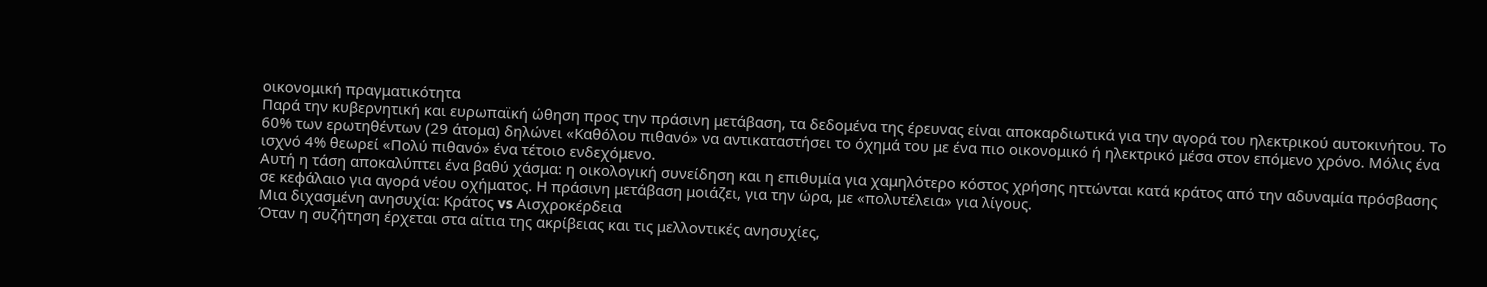οικονομική πραγματικότητα
Παρά την κυβερνητική και ευρωπαϊκή ώθηση προς την πράσινη μετάβαση, τα δεδομένα της έρευνας είναι αποκαρδιωτικά για την αγορά του ηλεκτρικού αυτοκινήτου. Το 60% των ερωτηθέντων (29 άτομα) δηλώνει «Καθόλου πιθανό» να αντικαταστήσει το όχημά του με ένα πιο οικονομικό ή ηλεκτρικό μέσα στον επόμενο χρόνο. Μόλις ένα ισχνό 4% θεωρεί «Πολύ πιθανό» ένα τέτοιο ενδεχόμενο.
Αυτή η τάση αποκαλύπτει ένα βαθύ χάσμα: η οικολογική συνείδηση και η επιθυμία για χαμηλότερο κόστος χρήσης ηττώνται κατά κράτος από την αδυναμία πρόσβασης σε κεφάλαιο για αγορά νέου οχήματος. Η πράσινη μετάβαση μοιάζει, για την ώρα, με «πολυτέλεια» για λίγους.
Μια διχασμένη ανησυχία: Κράτος vs Αισχροκέρδεια
Όταν η συζήτηση έρχεται στα αίτια της ακρίβειας και τις μελλοντικές ανησυχίες,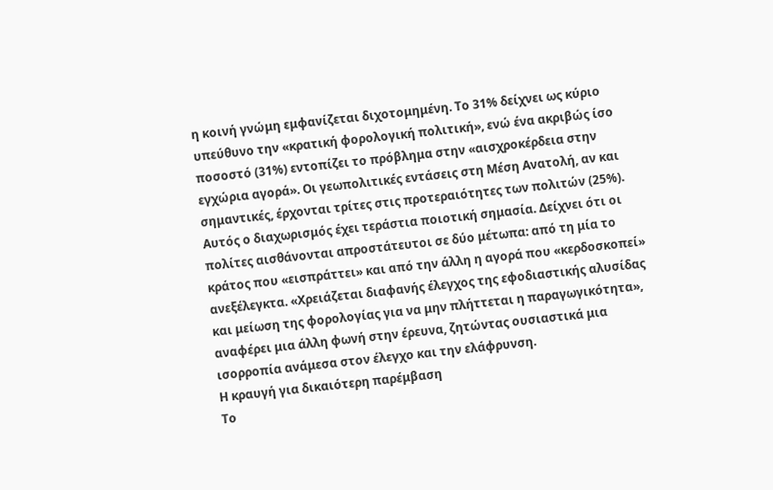η κοινή γνώμη εμφανίζεται διχοτομημένη. Το 31% δείχνει ως κύριο υπεύθυνο την «κρατική φορολογική πολιτική», ενώ ένα ακριβώς ίσο ποσοστό (31%) εντοπίζει το πρόβλημα στην «αισχροκέρδεια στην εγχώρια αγορά». Οι γεωπολιτικές εντάσεις στη Μέση Ανατολή, αν και σημαντικές, έρχονται τρίτες στις προτεραιότητες των πολιτών (25%).
Αυτός ο διαχωρισμός έχει τεράστια ποιοτική σημασία. Δείχνει ότι οι πολίτες αισθάνονται απροστάτευτοι σε δύο μέτωπα: από τη μία το κράτος που «εισπράττει» και από την άλλη η αγορά που «κερδοσκοπεί» ανεξέλεγκτα. «Χρειάζεται διαφανής έλεγχος της εφοδιαστικής αλυσίδας και μείωση της φορολογίας για να μην πλήττεται η παραγωγικότητα», αναφέρει μια άλλη φωνή στην έρευνα, ζητώντας ουσιαστικά μια ισορροπία ανάμεσα στον έλεγχο και την ελάφρυνση.
Η κραυγή για δικαιότερη παρέμβαση
Το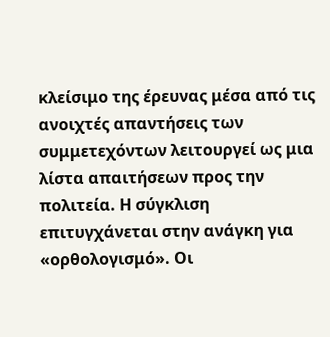κλείσιμο της έρευνας μέσα από τις ανοιχτές απαντήσεις των συμμετεχόντων λειτουργεί ως μια λίστα απαιτήσεων προς την πολιτεία. Η σύγκλιση επιτυγχάνεται στην ανάγκη για «ορθολογισμό». Οι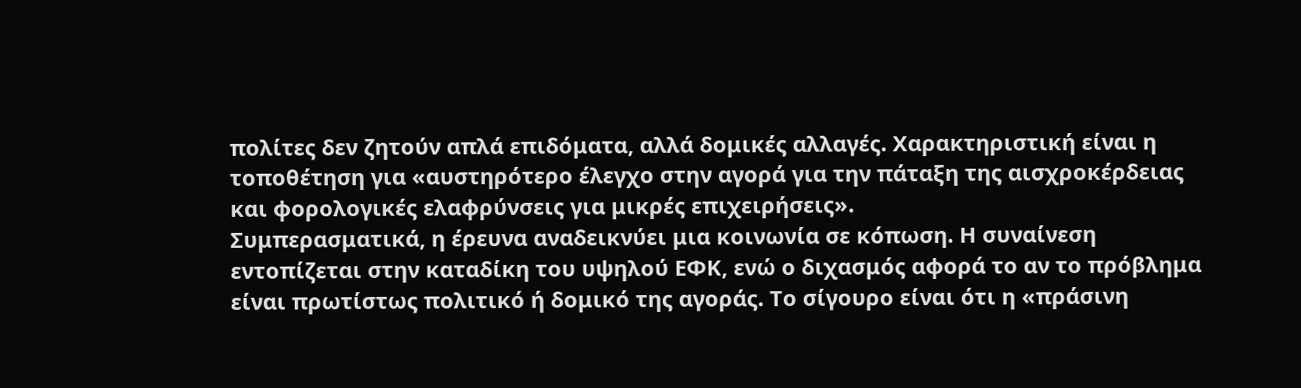πολίτες δεν ζητούν απλά επιδόματα, αλλά δομικές αλλαγές. Χαρακτηριστική είναι η τοποθέτηση για «αυστηρότερο έλεγχο στην αγορά για την πάταξη της αισχροκέρδειας και φορολογικές ελαφρύνσεις για μικρές επιχειρήσεις».
Συμπερασματικά, η έρευνα αναδεικνύει μια κοινωνία σε κόπωση. Η συναίνεση εντοπίζεται στην καταδίκη του υψηλού ΕΦΚ, ενώ ο διχασμός αφορά το αν το πρόβλημα είναι πρωτίστως πολιτικό ή δομικό της αγοράς. Το σίγουρο είναι ότι η «πράσινη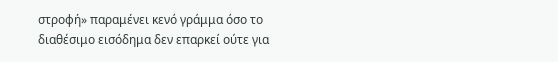στροφή» παραμένει κενό γράμμα όσο το διαθέσιμο εισόδημα δεν επαρκεί ούτε για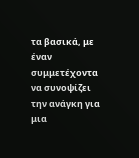τα βασικά, με έναν συμμετέχοντα να συνοψίζει την ανάγκη για μια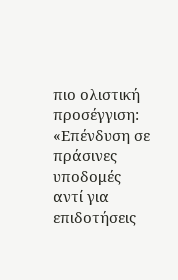πιο ολιστική προσέγγιση: «Επένδυση σε πράσινες υποδομές αντί για επιδοτήσεις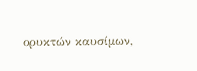ορυκτών καυσίμων,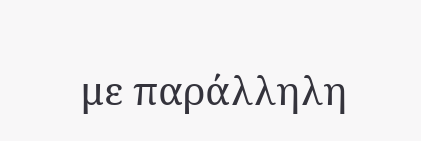με παράλληλη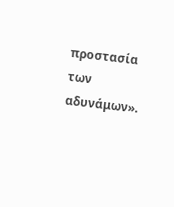προστασία των αδυνάμων».